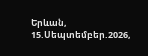Երևան, 15.Սեպտեմբեր.2026,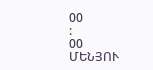00
:
00
ՄԵՆՅՈՒ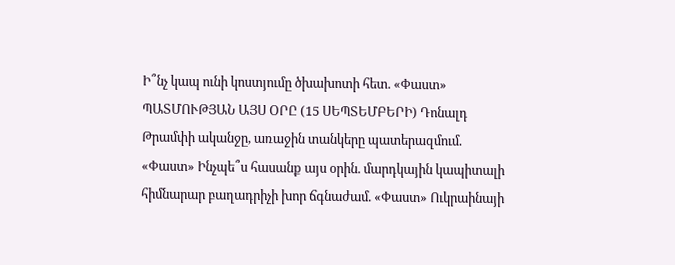Ի՞նչ կապ ունի կոստյումը ծխախոտի հետ. «Փաստ» ՊԱՏՄՈՒԹՅԱՆ ԱՅՍ ՕՐԸ (15 ՍԵՊՏԵՄԲԵՐԻ) Դոնալդ Թրամփի ականջը, առաջին տանկերը պատերազմում. «Փաստ» Ինչպե՞ս հասանք այս օրին. մարդկային կապիտալի հիմնարար բաղադրիչի խոր ճգնաժամ. «Փաստ» Ուկրաինայի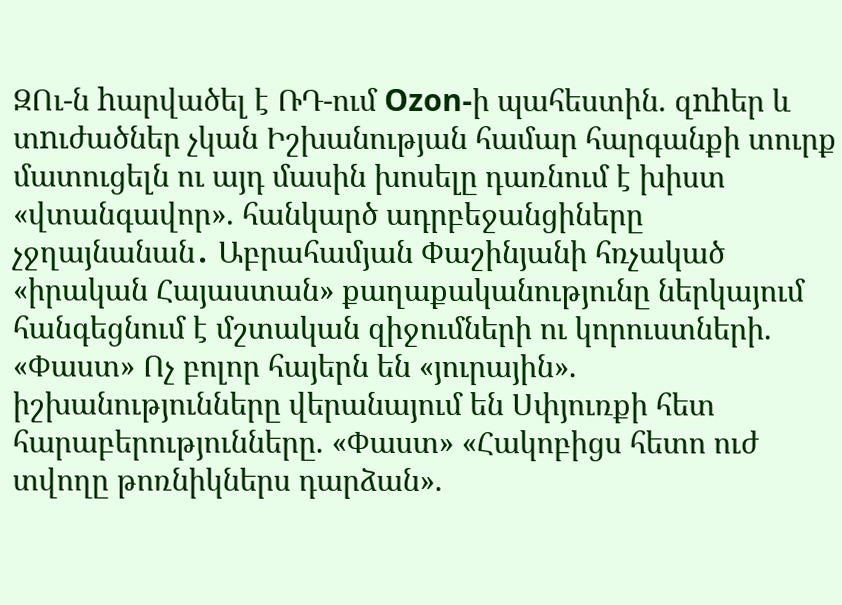ԶՈւ-ն hարվածել է ՌԴ-ում Ozon-ի պահեստին. զnhեր և տnւժածներ չկան Իշխանության համար հարգանքի տուրք մատուցելն ու այդ մասին խոսելը դառնում է խիստ «վտանգավոր». հանկարծ ադրբեջանցիները չջղայնանան․ Աբրահամյան Փաշինյանի հռչակած «իրական Հայաստան» քաղաքականությունը ներկայում հանգեցնում է մշտական զիջումների ու կորուստների. «Փաստ» Ոչ բոլոր հայերն են «յուրային». իշխանությունները վերանայում են Սփյուռքի հետ հարաբերությունները. «Փաստ» «Հակոբիցս հետո ուժ տվողը թոռնիկներս դարձան».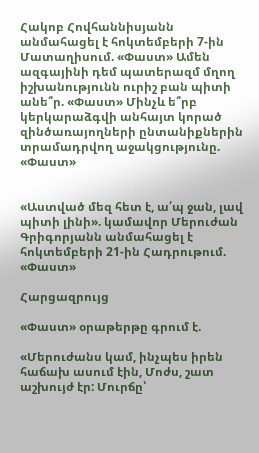Հակոբ Հովհաննիսյանն անմահացել է հոկտեմբերի 7-ին Մատաղիսում. «Փաստ» Ամեն ազգայինի դեմ պատերազմ մղող իշխանությունն ուրիշ բան պիտի անե՞ր. «Փաստ» Մինչև ե՞րբ կերկարաձգվի անհայտ կորած զինծառայողների ընտանիքներին տրամադրվող աջակցությունը. «Փաստ»


«Աստված մեզ հետ է, ա՛պ ջան, լավ պիտի լինի». կամավոր Մերուժան Գրիգորյանն անմահացել է հոկտեմբերի 21-ին Հադրութում. «Փաստ»

Հարցազրույց

«Փաստ» օրաթերթը գրում է.

«Մերուժանս կամ, ինչպես իրեն հաճախ ասում էին, Մոժս, շատ աշխույժ էր: Մուրճը՝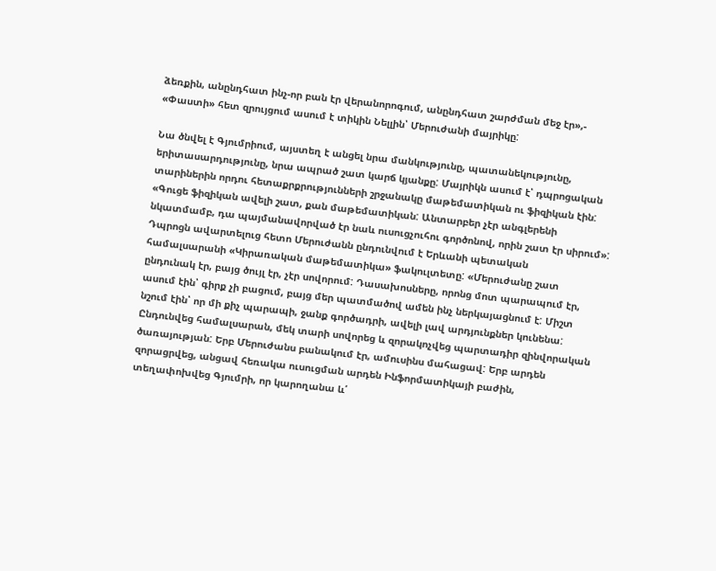ձեռքին, անընդհատ ինչ-որ բան էր վերանորոգում, անընդհատ շարժման մեջ էր»,- «Փաստի» հետ զրույցում ասում է տիկին Նելլին՝ Մերուժանի մայրիկը:

Նա ծնվել է Գյումրիում, այստեղ է անցել նրա մանկությունը, պատանեկությունը, երիտասարդությունը, նրա ապրած շատ կարճ կյանքը: Մայրիկն ասում է՝ դպրոցական տարիներին որդու հետաքրքրությունների շրջանակը մաթեմատիկան ու ֆիզիկան էին: «Գուցե ֆիզիկան ավելի շատ, քան մաթեմատիկան: Անտարբեր չէր անգլերենի նկատմամբ, դա պայմանավորված էր նաև ուսուցչուհու գործոնով, որին շատ էր սիրում»: Դպրոցն ավարտելուց հետո Մերուժանն ընդունվում է Երևանի պետական համալսարանի «Կիրառական մաթեմատիկա» ֆակուլտետը: «Մերուժանը շատ ընդունակ էր, բայց ծույլ էր, չէր սովորում: Դասախոսները, որոնց մոտ պարապում էր, ասում էին՝ գիրք չի բացում, բայց մեր պատմածով ամեն ինչ ներկայացնում է: Միշտ նշում էին՝ որ մի քիչ պարապի, ջանք գործադրի, ավելի լավ արդյունքներ կունենա: Ընդունվեց համալսարան, մեկ տարի սովորեց և զորակոչվեց պարտադիր զինվորական ծառայության: Երբ Մերուժանս բանակում էր, ամուսինս մահացավ: Երբ արդեն զորացրվեց, անցավ հեռակա ուսուցման արդեն Ինֆորմատիկայի բաժին, տեղափոխվեց Գյումրի, որ կարողանա և՛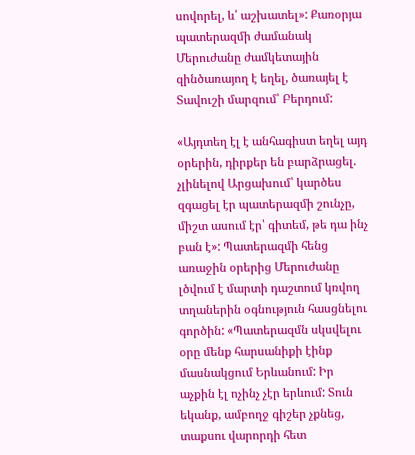սովորել, և՛ աշխատել»: Քառօրյա պատերազմի ժամանակ Մերուժանը ժամկետային զինծառայող է եղել, ծառայել է Տավուշի մարզում՝ Բերդում:

«Այդտեղ էլ է անհագիստ եղել այդ օրերին, դիրքեր են բարձրացել. չլինելով Արցախում՝ կարծես զգացել էր պատերազմի շունչը, միշտ ասում էր՝ գիտեմ, թե դա ինչ բան է»: Պատերազմի հենց առաջին օրերից Մերուժանը լծվում է մարտի դաշտում կռվող տղաներին օգնություն հասցնելու գործին: «Պատերազմն սկսվելու օրը մենք հարսանիքի էինք մասնակցում Երևանում: Իր աչքին էլ ոչինչ չէր երևում: Տուն եկանք, ամբողջ գիշեր չքնեց, տաքսու վարորդի հետ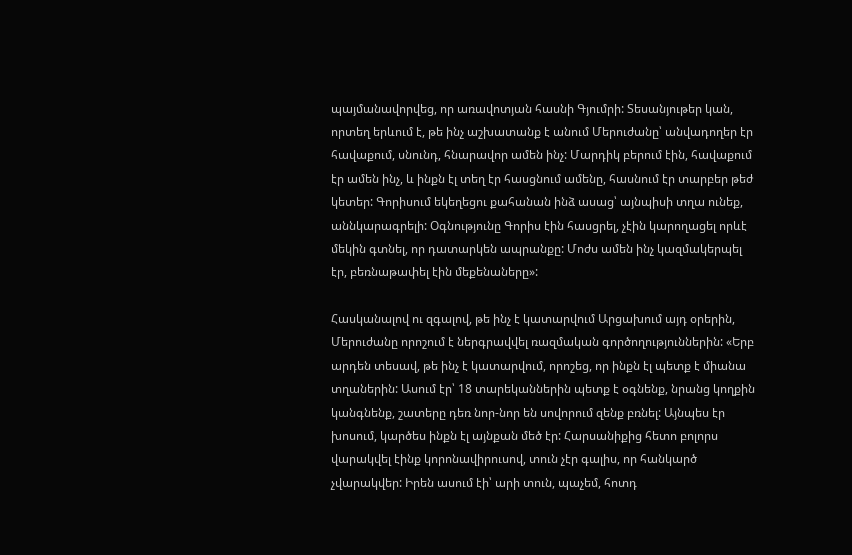պայմանավորվեց, որ առավոտյան հասնի Գյումրի: Տեսանյութեր կան, որտեղ երևում է, թե ինչ աշխատանք է անում Մերուժանը՝ անվադողեր էր հավաքում, սնունդ, հնարավոր ամեն ինչ: Մարդիկ բերում էին, հավաքում էր ամեն ինչ, և ինքն էլ տեղ էր հասցնում ամենը, հասնում էր տարբեր թեժ կետեր: Գորիսում եկեղեցու քահանան ինձ ասաց՝ այնպիսի տղա ունեք, աննկարագրելի: Օգնությունը Գորիս էին հասցրել, չէին կարողացել որևէ մեկին գտնել, որ դատարկեն ապրանքը: Մոժս ամեն ինչ կազմակերպել էր, բեռնաթափել էին մեքենաները»:

Հասկանալով ու զգալով, թե ինչ է կատարվում Արցախում այդ օրերին, Մերուժանը որոշում է ներգրավվել ռազմական գործողություններին: «Երբ արդեն տեսավ, թե ինչ է կատարվում, որոշեց, որ ինքն էլ պետք է միանա տղաներին: Ասում էր՝ 18 տարեկաններին պետք է օգնենք, նրանց կողքին կանգնենք, շատերը դեռ նոր-նոր են սովորում զենք բռնել: Այնպես էր խոսում, կարծես ինքն էլ այնքան մեծ էր: Հարսանիքից հետո բոլորս վարակվել էինք կորոնավիրուսով, տուն չէր գալիս, որ հանկարծ չվարակվեր: Իրեն ասում էի՝ արի տուն, պաչեմ, հոտդ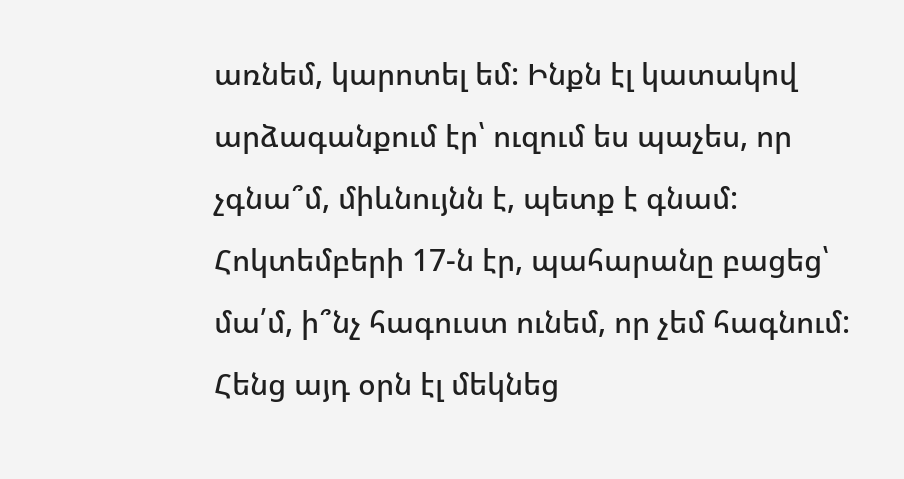առնեմ, կարոտել եմ: Ինքն էլ կատակով արձագանքում էր՝ ուզում ես պաչես, որ չգնա՞մ, միևնույնն է, պետք է գնամ: Հոկտեմբերի 17-ն էր, պահարանը բացեց՝ մա՛մ, ի՞նչ հագուստ ունեմ, որ չեմ հագնում: Հենց այդ օրն էլ մեկնեց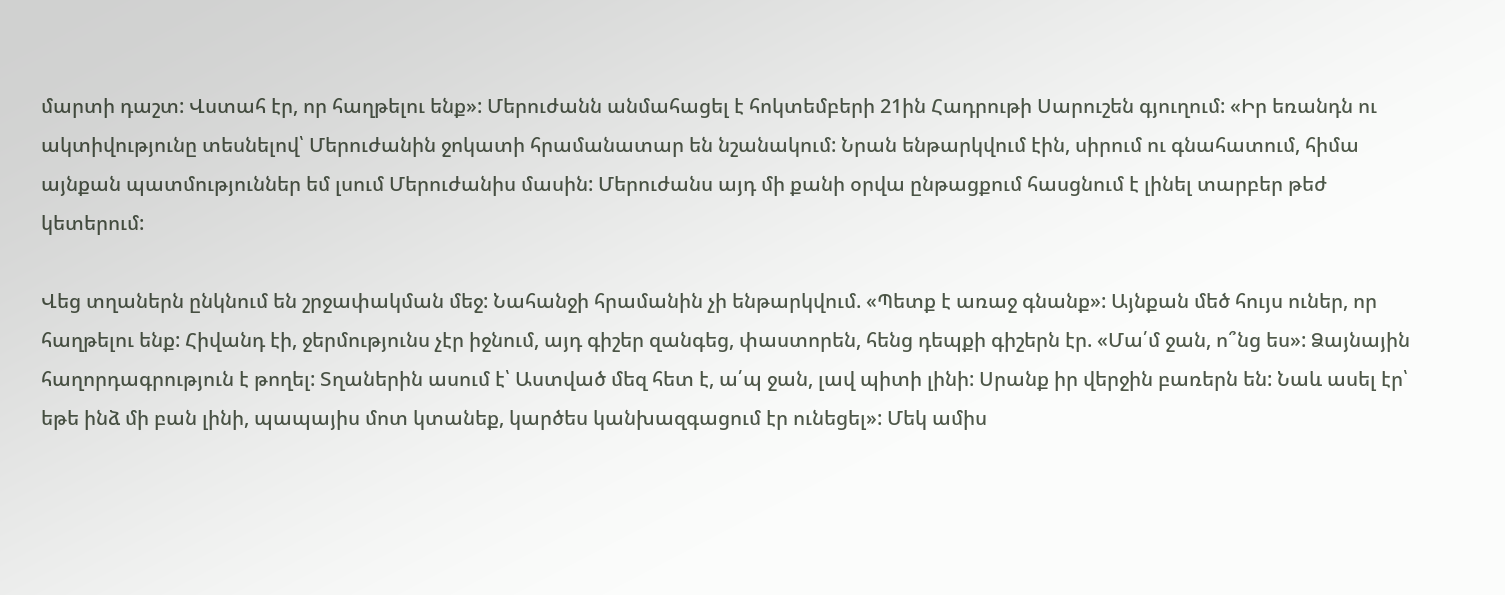մարտի դաշտ: Վստահ էր, որ հաղթելու ենք»: Մերուժանն անմահացել է հոկտեմբերի 21ին Հադրութի Սարուշեն գյուղում: «Իր եռանդն ու ակտիվությունը տեսնելով՝ Մերուժանին ջոկատի հրամանատար են նշանակում: Նրան ենթարկվում էին, սիրում ու գնահատում, հիմա այնքան պատմություններ եմ լսում Մերուժանիս մասին: Մերուժանս այդ մի քանի օրվա ընթացքում հասցնում է լինել տարբեր թեժ կետերում:

Վեց տղաներն ընկնում են շրջափակման մեջ: Նահանջի հրամանին չի ենթարկվում. «Պետք է առաջ գնանք»: Այնքան մեծ հույս ուներ, որ հաղթելու ենք: Հիվանդ էի, ջերմությունս չէր իջնում, այդ գիշեր զանգեց, փաստորեն, հենց դեպքի գիշերն էր. «Մա՛մ ջան, ո՞նց ես»: Ձայնային հաղորդագրություն է թողել: Տղաներին ասում է՝ Աստված մեզ հետ է, ա՛պ ջան, լավ պիտի լինի: Սրանք իր վերջին բառերն են: Նաև ասել էր՝ եթե ինձ մի բան լինի, պապայիս մոտ կտանեք, կարծես կանխազգացում էր ունեցել»: Մեկ ամիս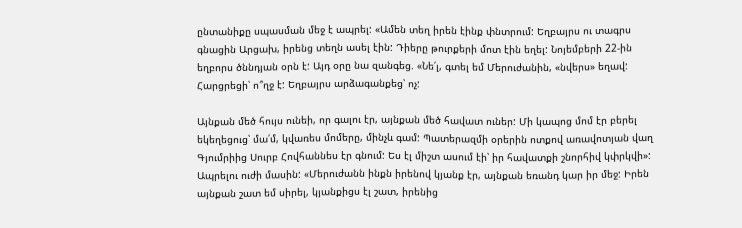ընտանիքը սպասման մեջ է ապրել: «Ամեն տեղ իրեն էինք փնտրում: Եղբայրս ու տագրս գնացին Արցախ, իրենց տեղն ասել էին: Դիերը թուրքերի մոտ էին եղել: Նոյեմբերի 22-ին եղբորս ծննդյան օրն է: Այդ օրը նա զանգեց. «Նե՛լ, գտել եմ Մերուժանին, «նվերս» եղավ: Հարցրեցի՝ ո՞ղջ է: Եղբայրս արձագանքեց՝ ոչ:

Այնքան մեծ հույս ունեի, որ գալու էր, այնքան մեծ հավատ ուներ: Մի կապոց մոմ էր բերել եկեղեցուց՝ մա՛մ, կվառես մոմերը, մինչև գամ: Պատերազմի օրերին ոտքով առավոտյան վաղ Գյումրիից Սուրբ Հովհաննես էր գնում: Ես էլ միշտ ասում էի՝ իր հավատքի շնորհիվ կփրկվի»: Ապրելու ուժի մասին: «Մերուժանն ինքն իրենով կյանք էր, այնքան եռանդ կար իր մեջ: Իրեն այնքան շատ եմ սիրել, կյանքիցս էլ շատ, իրենից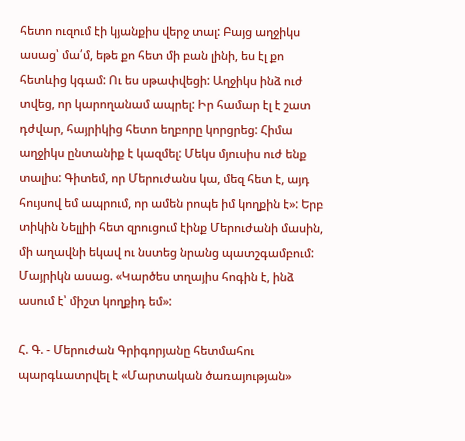հետո ուզում էի կյանքիս վերջ տալ: Բայց աղջիկս ասաց՝ մա՛մ, եթե քո հետ մի բան լինի, ես էլ քո հետևից կգամ: Ու ես սթափվեցի: Աղջիկս ինձ ուժ տվեց, որ կարողանամ ապրել: Իր համար էլ է շատ դժվար, հայրիկից հետո եղբորը կորցրեց: Հիմա աղջիկս ընտանիք է կազմել: Մեկս մյուսիս ուժ ենք տալիս: Գիտեմ, որ Մերուժանս կա, մեզ հետ է, այդ հույսով եմ ապրում, որ ամեն րոպե իմ կողքին է»: Երբ տիկին Նելլիի հետ զրուցում էինք Մերուժանի մասին, մի աղավնի եկավ ու նստեց նրանց պատշգամբում: Մայրիկն ասաց. «Կարծես տղայիս հոգին է, ինձ ասում է՝ միշտ կողքիդ եմ»:

Հ. Գ. - Մերուժան Գրիգորյանը հետմահու պարգևատրվել է «Մարտական ծառայության»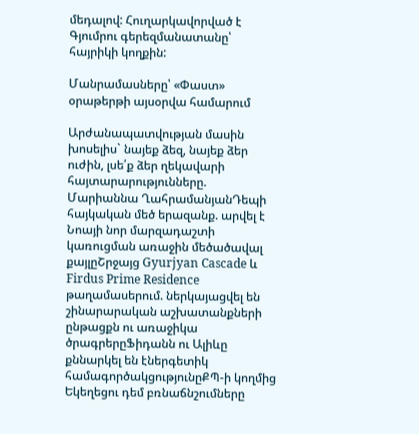մեդալով: Հուղարկավորված է Գյումրու գերեզմանատանը՝ հայրիկի կողքին:

Մանրամասները՝ «Փաստ» օրաթերթի այսօրվա համարում

Արժանապատվության մասին խոսելիս` նայեք ձեզ, նայեք ձեր ուժին, լսե՛ք ձեր ղեկավարի հայտարարությունները. Մարիաննա ՂահրամանյանԴեպի հայկական մեծ երազանք. արվել է Նոայի նոր մարզադաշտի կառուցման առաջին մեծածավալ քայլըՇրջայց Gyurjyan Cascade և Firdus Prime Residence թաղամասերում. ներկայացվել են շինարարական աշխատանքների ընթացքն ու առաջիկա ծրագրերըՖիդանն ու Ալիևը քննարկել են էներգետիկ համագործակցությունըՔՊ-ի կողմից Եկեղեցու դեմ բռնաճնշումները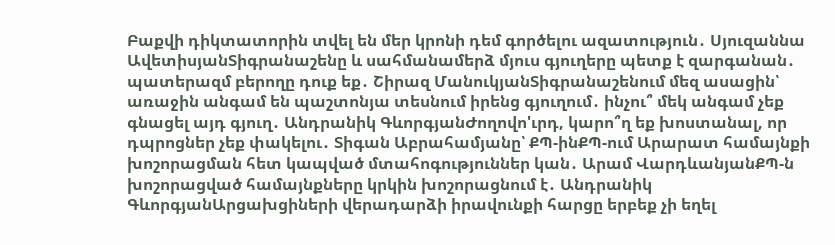Բաքվի դիկտատորին տվել են մեր կրոնի դեմ գործելու ազատություն․ Սյուզաննա ԱվետիսյանՏիգրանաշենը և սահմանամերձ մյուս գյուղերը պետք է զարգանան․ պատերազմ բերողը դուք եք․ Շիրազ ՄանուկյանՏիգրանաշենում մեզ ասացին՝ առաջին անգամ են պաշտոնյա տեսնում իրենց գյուղում․ ինչու՞ մեկ անգամ չեք գնացել այդ գյուղ․ Անդրանիկ ԳևորգյանԺողովո'ւրդ, կարո՞ղ եք խոստանալ, որ դպրոցներ չեք փակելու․ Տիգան Աբրահամյանը՝ ՔՊ-ինՔՊ-ում Արարատ համայնքի խոշորացման հետ կապված մտահոգություններ կան․ Արամ ՎարդևանյանՔՊ-ն խոշորացված համայնքները կրկին խոշորացնում է․ Անդրանիկ ԳևորգյանԱրցախցիների վերադարձի իրավունքի հարցը երբեք չի եղել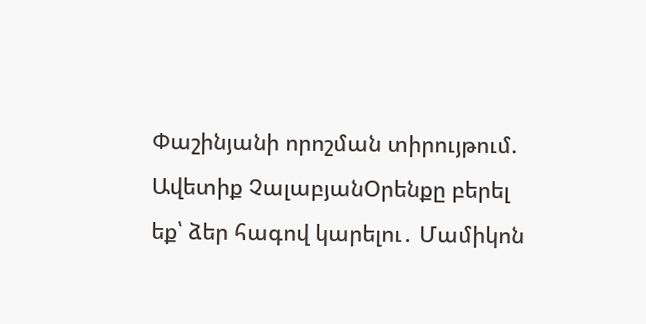Փաշինյանի որոշման տիրույթում. Ավետիք ՉալաբյանՕրենքը բերել եք՝ ձեր հագով կարելու․ Մամիկոն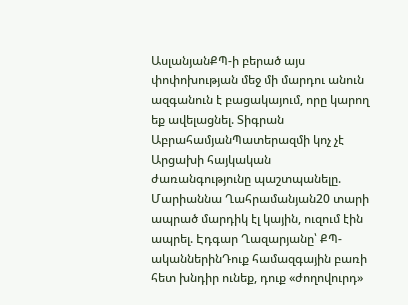ԱսլանյանՔՊ-ի բերած այս փոփոխության մեջ մի մարդու անուն ազգանուն է բացակայում, որը կարող եք ավելացնել. Տիգրան ԱբրահամյանՊատերազմի կոչ չէ Արցախի հայկական ժառանգությունը պաշտպանելը. Մարիաննա Ղահրամանյան20 տարի ապրած մարդիկ էլ կային, ուզում էին ապրել. Էդգար Ղազարյանը՝ ՔՊ-ականներինԴուք համազգային բառի հետ խնդիր ունեք, դուք «ժողովուրդ»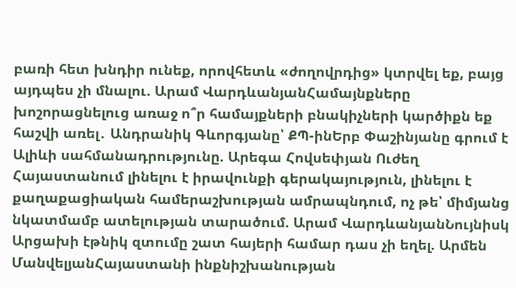բառի հետ խնդիր ունեք, որովհետև «ժողովրդից» կտրվել եք, բայց այդպես չի մնալու. Արամ ՎարդևանյանՀամայնքները խոշորացնելուց առաջ ո՞ր համայքների բնակիչների կարծիքն եք հաշվի առել․ Անդրանիկ Գևորգյանը՝ ՔՊ-ինԵրբ Փաշինյանը գրում է Ալիևի սահմանադրությունը. Արեգա Հովսեփյան Ուժեղ Հայաստանում լինելու է իրավունքի գերակայություն, լինելու է քաղաքացիական համերաշխության ամրապնդում, ոչ թե՝ միմյանց նկատմամբ ատելության տարածում. Արամ ՎարդևանյանՆույնիսկ Արցախի էթնիկ զտումը շատ հայերի համար դաս չի եղել. Արմեն ՄանվելյանՀայաստանի ինքնիշխանության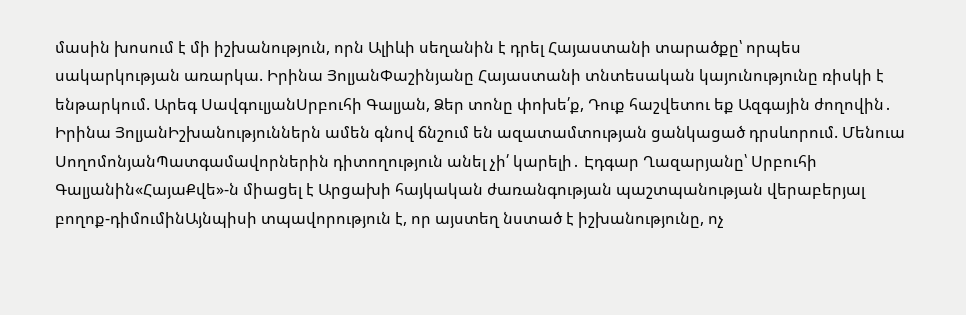մասին խոսում է մի իշխանություն, որն Ալիևի սեղանին է դրել Հայաստանի տարածքը՝ որպես սակարկության առարկա. Իրինա ՅոլյանՓաշինյանը Հայաստանի տնտեսական կայունությունը ռիսկի է ենթարկում. Արեգ ՍավգուլյանՍրբուհի Գալյան, Ձեր տոնը փոխե՛ք, Դուք հաշվետու եք Ազգային ժողովին․ Իրինա ՅոլյանԻշխանություններն ամեն գնով ճնշում են ազատամտության ցանկացած դրսևորում. Մենուա ՍողոմոնյանՊատգամավորներին դիտողություն անել չի՛ կարելի․ Էդգար Ղազարյանը՝ Սրբուհի Գալյանին«ՀայաՔվե»-ն միացել է Արցախի հայկական ժառանգության պաշտպանության վերաբերյալ բողոք-դիմումինԱյնպիսի տպավորություն է, որ այստեղ նստած է իշխանությունը, ոչ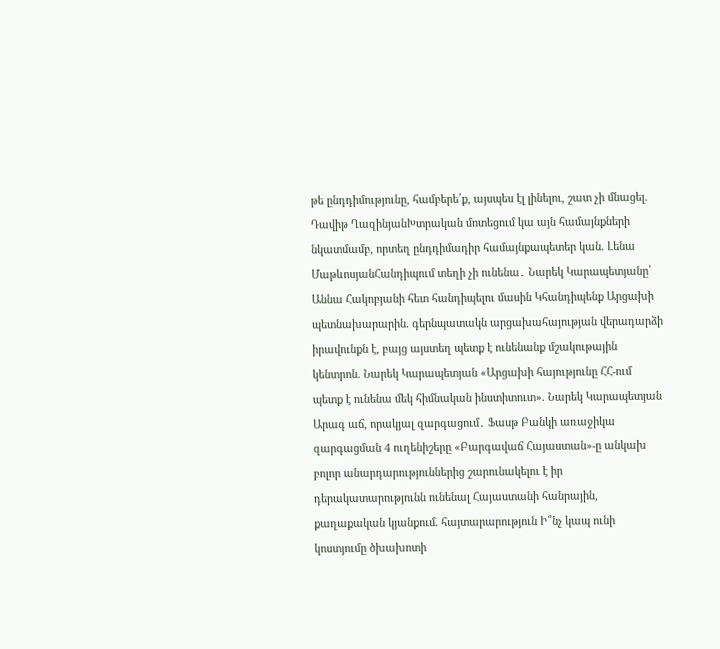թե ընդդիմությունը, համբերե՛ք, այսպես էլ լինելու, շատ չի մնացել. Դավիթ ՂազինյանԽտրական մոտեցում կա այն համայնքների նկատմամբ, որտեղ ընդդիմադիր համայնքապետեր կան. Լենա ՄաթևոսյանՀանդիպում տեղի չի ունենա․ Նարեկ Կարապետյանը՝ Աննա Հակոբյանի հետ հանդիպելու մասին Կհանդիպենք Արցախի պետնախարարին. գերնպատակն արցախահայության վերադարձի իրավունքն է, բայց այստեղ պետք է ունենանք մշակութային կենտրոն. Նարեկ Կարապետյան «Արցախի հայությունը ՀՀ-ում պետք է ունենա մեկ հիմնական ինստիտուտ». Նարեկ Կարապետյան Արագ աճ, որակյալ զարգացում․ Ֆասթ Բանկի առաջիկա զարգացման 4 ուղենիշերը «Բարգավաճ Հայաստան»-ը անկախ բոլոր անարդարություններից շարունակելու է իր դերակատարությունն ունենալ Հայաստանի հանրային, քաղաքական կյանքում. հայտարարություն Ի՞նչ կապ ունի կոստյումը ծխախոտի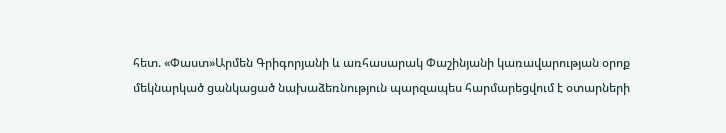հետ. «Փաստ»Արմեն Գրիգորյանի և առհասարակ Փաշինյանի կառավարության օրոք մեկնարկած ցանկացած նախաձեռնություն պարզապես հարմարեցվում է օտարների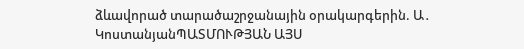ձևավորած տարածաշրջանային օրակարգերին. Ա․ ԿոստանյանՊԱՏՄՈՒԹՅԱՆ ԱՅՍ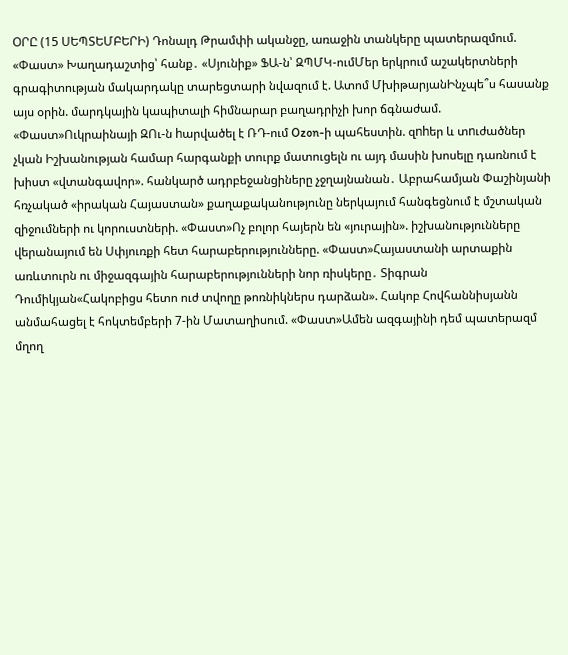ՕՐԸ (15 ՍԵՊՏԵՄԲԵՐԻ) Դոնալդ Թրամփի ականջը, առաջին տանկերը պատերազմում. «Փաստ» Խաղադաշտից՝ հանք․ «Սյունիք» ՖԱ-ն՝ ԶՊՄԿ-ումՄեր երկրում աշակերտների գրագիտության մակարդակը տարեցտարի նվազում է. Ատոմ ՄխիթարյանԻնչպե՞ս հասանք այս օրին. մարդկային կապիտալի հիմնարար բաղադրիչի խոր ճգնաժամ. «Փաստ»Ուկրաինայի ԶՈւ-ն hարվածել է ՌԴ-ում Ozon-ի պահեստին. զnhեր և տnւժածներ չկան Իշխանության համար հարգանքի տուրք մատուցելն ու այդ մասին խոսելը դառնում է խիստ «վտանգավոր». հանկարծ ադրբեջանցիները չջղայնանան․ Աբրահամյան Փաշինյանի հռչակած «իրական Հայաստան» քաղաքականությունը ներկայում հանգեցնում է մշտական զիջումների ու կորուստների. «Փաստ»Ոչ բոլոր հայերն են «յուրային». իշխանությունները վերանայում են Սփյուռքի հետ հարաբերությունները. «Փաստ»Հայաստանի արտաքին առևտուրն ու միջազգային հարաբերությունների նոր ռիսկերը․ Տիգրան Դումիկյան«Հակոբիցս հետո ուժ տվողը թոռնիկներս դարձան». Հակոբ Հովհաննիսյանն անմահացել է հոկտեմբերի 7-ին Մատաղիսում. «Փաստ»Ամեն ազգայինի դեմ պատերազմ մղող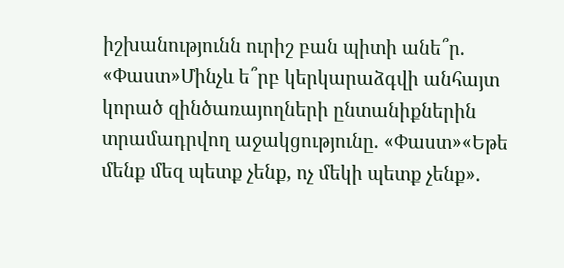իշխանությունն ուրիշ բան պիտի անե՞ր. «Փաստ»Մինչև ե՞րբ կերկարաձգվի անհայտ կորած զինծառայողների ընտանիքներին տրամադրվող աջակցությունը. «Փաստ»«Եթե մենք մեզ պետք չենք, ոչ մեկի պետք չենք».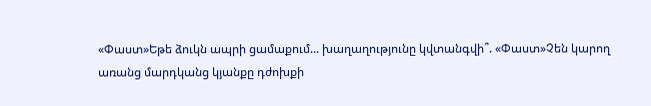«Փաստ»Եթե ձուկն ապրի ցամաքում... խաղաղությունը կվտանգվի՞. «Փաստ»Չեն կարող առանց մարդկանց կյանքը դժոխքի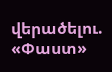վերածելու. «Փաստ»